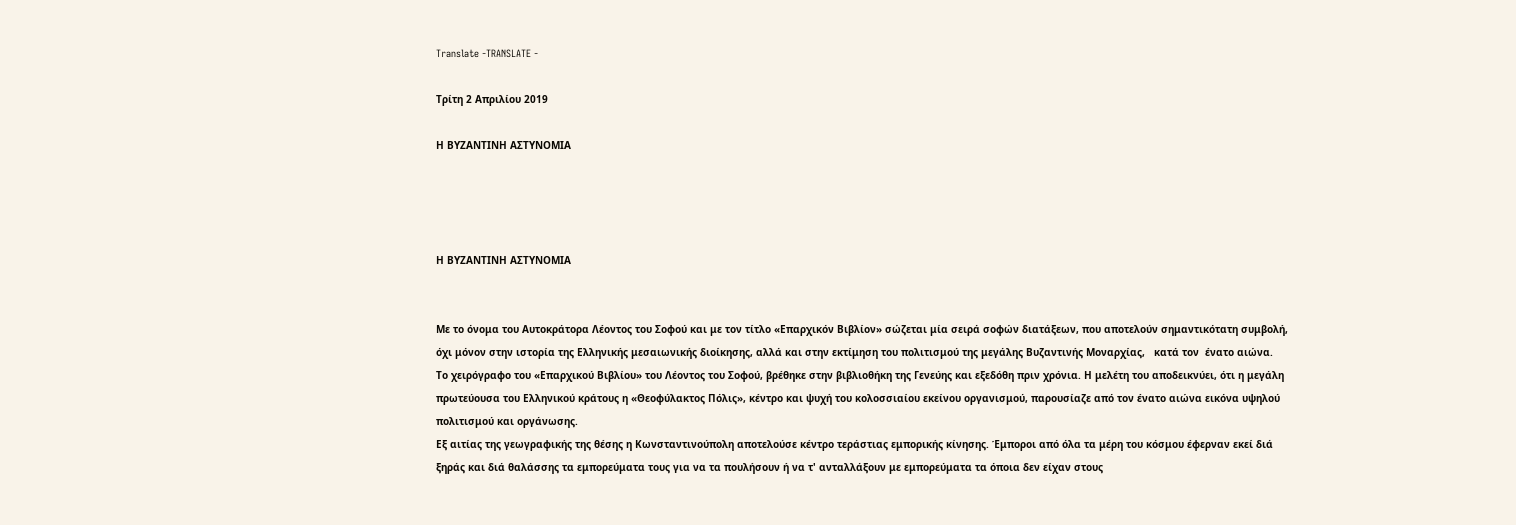Translate -TRANSLATE -

Τρίτη 2 Απριλίου 2019

Η ΒΥΖΑΝΤΙΝΗ ΑΣΤΥΝΟΜΙΑ




Η ΒΥΖΑΝΤΙΝΗ ΑΣΤΥΝΟΜΙΑ


Με το όνομα του Αυτοκράτορα Λέοντος του Σοφού και με τον τίτλο «Επαρχικόν Βιβλίον» σώζεται μία σειρά σοφών διατάξεων, που αποτελούν σημαντικότατη συμβολή, όχι μόνον στην ιστορία της Ελληνικής μεσαιωνικής διοίκησης, αλλά και στην εκτίμηση του πολιτισμού της μεγάλης Βυζαντινής Μοναρχίας,   κατά τον  ένατο αιώνα.
Το χειρόγραφο του «Επαρχικού Βιβλίου» του Λέοντος του Σοφού, βρέθηκε στην βιβλιοθήκη της Γενεύης και εξεδόθη πριν χρόνια. Η μελέτη του αποδεικνύει, ότι η μεγάλη πρωτεύουσα του Ελληνικού κράτους η «Θεοφύλακτος Πόλις», κέντρο και ψυχή του κολοσσιαίου εκείνου οργανισμού, παρουσίαζε από τον ένατο αιώνα εικόνα υψηλού πολιτισμού και οργάνωσης.
Εξ αιτίας της γεωγραφικής της θέσης η Κωνσταντινούπολη αποτελούσε κέντρο τεράστιας εμπορικής κίνησης. Έμποροι από όλα τα μέρη του κόσμου έφερναν εκεί διά ξηράς και διά θαλάσσης τα εμπορεύματα τους για να τα πουλήσουν ή να τ' ανταλλάξουν με εμπορεύματα τα όποια δεν είχαν στους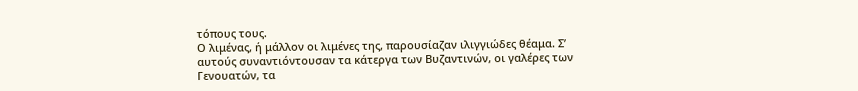τόπους τους.
Ο λιμένας, ή μάλλον οι λιμένες της, παρουσίαζαν ιλιγγιώδες θέαμα. Σ’ αυτούς συναντιόντουσαν τα κάτεργα των Βυζαντινών, οι γαλέρες των Γενουατών, τα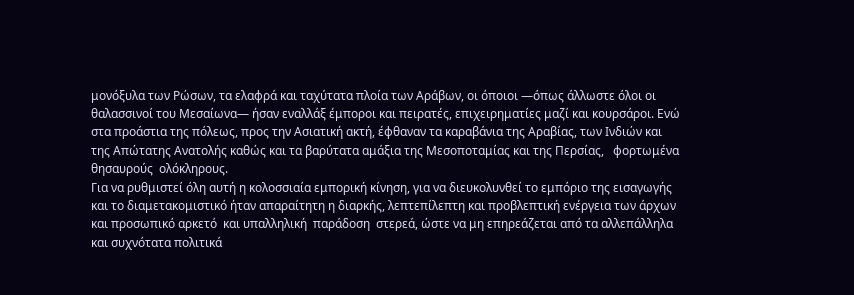μονόξυλα των Ρώσων, τα ελαφρά και ταχύτατα πλοία των Αράβων, οι όποιοι —όπως άλλωστε όλοι οι θαλασσινοί του Μεσαίωνα— ήσαν εναλλάξ έμποροι και πειρατές, επιχειρηματίες μαζί και κουρσάροι. Ενώ στα προάστια της πόλεως, προς την Ασιατική ακτή, έφθαναν τα καραβάνια της Αραβίας, των Ινδιών και της Απώτατης Ανατολής καθώς και τα βαρύτατα αμάξια της Μεσοποταμίας και της Περσίας,   φορτωμένα  θησαυρούς  ολόκληρους.
Για να ρυθμιστεί όλη αυτή η κολοσσιαία εμπορική κίνηση, για να διευκολυνθεί το εμπόριο της εισαγωγής και το διαμετακομιστικό ήταν απαραίτητη η διαρκής, λεπτεπίλεπτη και προβλεπτική ενέργεια των άρχων και προσωπικό αρκετό  και υπαλληλική  παράδοση  στερεά, ώστε να μη επηρεάζεται από τα αλλεπάλληλα και συχνότατα πολιτικά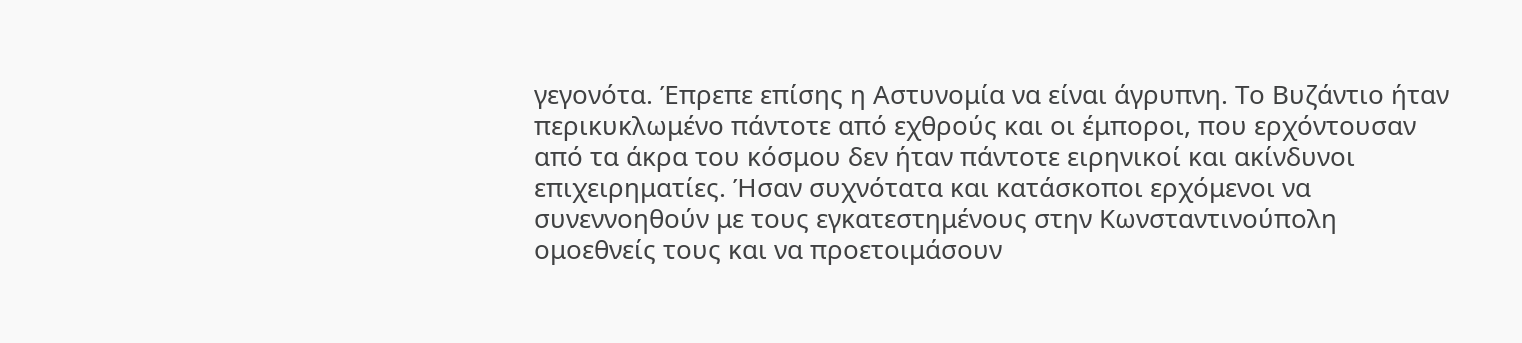γεγονότα. Έπρεπε επίσης η Αστυνομία να είναι άγρυπνη. Το Βυζάντιο ήταν περικυκλωμένο πάντοτε από εχθρούς και οι έμποροι, που ερχόντουσαν από τα άκρα του κόσμου δεν ήταν πάντοτε ειρηνικοί και ακίνδυνοι επιχειρηματίες. Ήσαν συχνότατα και κατάσκοποι ερχόμενοι να συνεννοηθούν με τους εγκατεστημένους στην Κωνσταντινούπολη ομοεθνείς τους και να προετοιμάσουν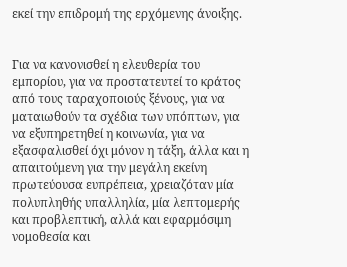εκεί την επιδρομή της ερχόμενης άνοιξης.


Για να κανονισθεί η ελευθερία του εμπορίου, για να προστατευτεί το κράτος από τους ταραχοποιούς ξένους, για να ματαιωθούν τα σχέδια των υπόπτων, για να εξυπηρετηθεί η κοινωνία, για να εξασφαλισθεί όχι μόνον η τάξη, άλλα και η απαιτούμενη για την μεγάλη εκείνη πρωτεύουσα ευπρέπεια, χρειαζόταν μία πολυπληθής υπαλληλία, μία λεπτομερής και προβλεπτική, αλλά και εφαρμόσιμη νομοθεσία και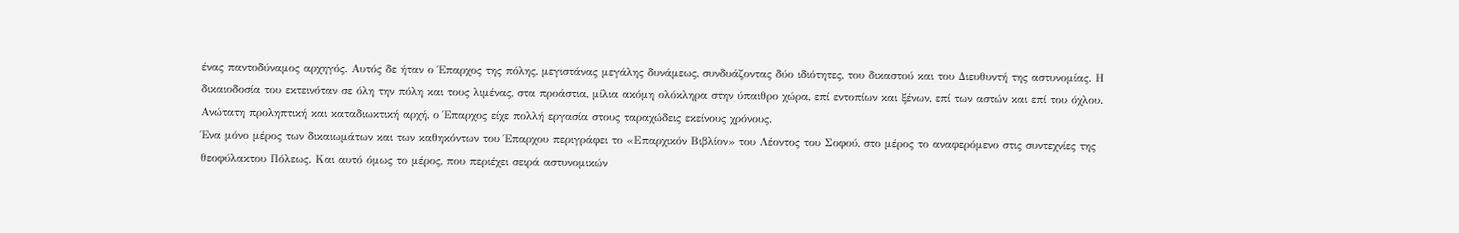ένας παντοδύναμος αρχηγός. Αυτός δε ήταν ο Έπαρχος της πόλης, μεγιστάνας μεγάλης δυνάμεως, συνδυάζοντας δύο ιδιότητες, του δικαστού και του Διευθυντή της αστυνομίας. Η δικαιοδοσία του εκτεινόταν σε όλη την πόλη και τους λιμένας, στα προάστια, μίλια ακόμη ολόκληρα στην ύπαιθρο χώρα, επί εντοπίων και ξένων, επί των αστών και επί του όχλου. Ανώτατη προληπτική και καταδιωκτική αρχή, ο Έπαρχος είχε πολλή εργασία στους ταραχώδεις εκείνους χρόνους.
Ένα μόνο μέρος των δικαιωμάτων και των καθηκόντων του Έπαρχου περιγράφει το «Επαρχικόν Βιβλίον» του Λέοντος του Σοφού, στο μέρος το αναφερόμενο στις συντεχνίες της θεοφύλακτου Πόλεως. Και αυτό όμως το μέρος, που περιέχει σειρά αστυνομικών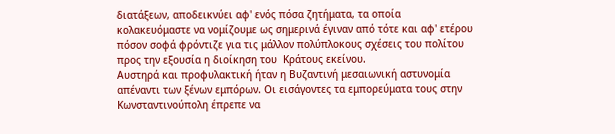διατάξεων, αποδεικνύει αφ' ενός πόσα ζητήματα, τα οποία κολακευόμαστε να νομίζουμε ως σημερινά έγιναν από τότε και αφ' ετέρου πόσον σοφά φρόντιζε για τις μάλλον πολύπλοκους σχέσεις του πολίτου προς την εξουσία η διοίκηση του  Κράτους εκείνου.
Αυστηρά και προφυλακτική ήταν η Βυζαντινή μεσαιωνική αστυνομία απέναντι των ξένων εμπόρων. Οι εισάγοντες τα εμπορεύματα τους στην Κωνσταντινούπολη έπρεπε να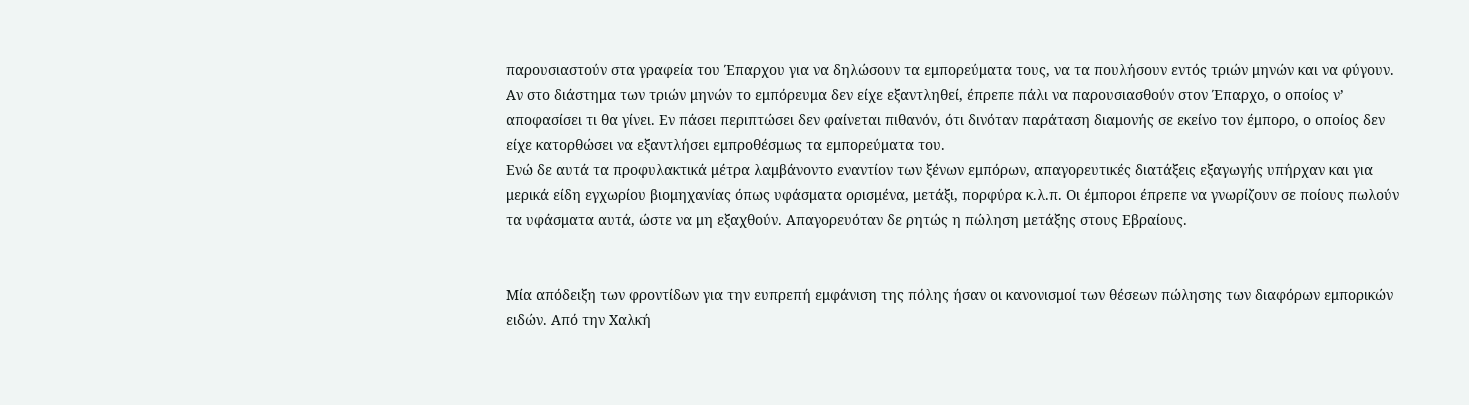παρουσιαστούν στα γραφεία του Έπαρχου για να δηλώσουν τα εμπορεύματα τους, να τα πουλήσουν εντός τριών μηνών και να φύγουν. Αν στο διάστημα των τριών μηνών το εμπόρευμα δεν είχε εξαντληθεί, έπρεπε πάλι να παρουσιασθούν στον Έπαρχο, ο οποίος ν’ αποφασίσει τι θα γίνει. Εν πάσει περιπτώσει δεν φαίνεται πιθανόν, ότι δινόταν παράταση διαμονής σε εκείνο τον έμπορο, ο οποίος δεν είχε κατορθώσει να εξαντλήσει εμπροθέσμως τα εμπορεύματα του.
Ενώ δε αυτά τα προφυλακτικά μέτρα λαμβάνοντο εναντίον των ξένων εμπόρων, απαγορευτικές διατάξεις εξαγωγής υπήρχαν και για μερικά είδη εγχωρίου βιομηχανίας όπως υφάσματα ορισμένα, μετάξι, πορφύρα κ.λ.π. Οι έμποροι έπρεπε να γνωρίζουν σε ποίους πωλούν τα υφάσματα αυτά, ώστε να μη εξαχθούν. Απαγορευόταν δε ρητώς η πώληση μετάξης στους Εβραίους.


Μία απόδειξη των φροντίδων για την ευπρεπή εμφάνιση της πόλης ήσαν οι κανονισμοί των θέσεων πώλησης των διαφόρων εμπορικών ειδών. Από την Χαλκή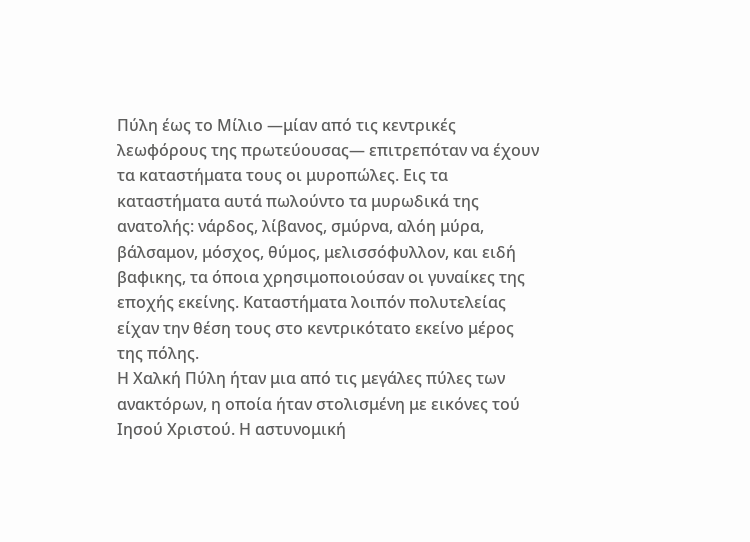Πύλη έως το Μίλιο —μίαν από τις κεντρικές λεωφόρους της πρωτεύουσας— επιτρεπόταν να έχουν τα καταστήματα τους οι μυροπώλες. Εις τα καταστήματα αυτά πωλούντο τα μυρωδικά της ανατολής: νάρδος, λίβανος, σμύρνα, αλόη μύρα, βάλσαμον, μόσχος, θύμος, μελισσόφυλλον, και ειδή βαφικης, τα όποια χρησιμοποιούσαν οι γυναίκες της εποχής εκείνης. Καταστήματα λοιπόν πολυτελείας είχαν την θέση τους στο κεντρικότατο εκείνο μέρος της πόλης.
Η Χαλκή Πύλη ήταν μια από τις μεγάλες πύλες των ανακτόρων, η οποία ήταν στολισμένη με εικόνες τού Ιησού Χριστού. Η αστυνομική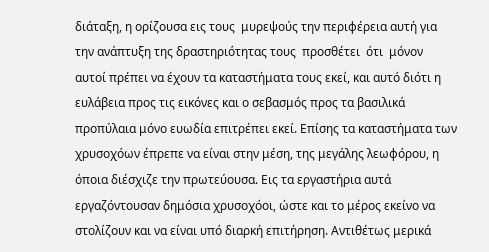διάταξη, η ορίζουσα εις τους  μυρεψούς την περιφέρεια αυτή για την ανάπτυξη της δραστηριότητας τους  προσθέτει  ότι  μόνον  αυτοί πρέπει να έχουν τα καταστήματα τους εκεί, και αυτό διότι η ευλάβεια προς τις εικόνες και ο σεβασμός προς τα βασιλικά προπύλαια μόνο ευωδία επιτρέπει εκεί. Επίσης τα καταστήματα των χρυσοχόων έπρεπε να είναι στην μέση, της μεγάλης λεωφόρου, η όποια διέσχιζε την πρωτεύουσα. Εις τα εργαστήρια αυτά εργαζόντουσαν δημόσια χρυσοχόοι, ώστε και το μέρος εκείνο να στολίζουν και να είναι υπό διαρκή επιτήρηση. Αντιθέτως μερικά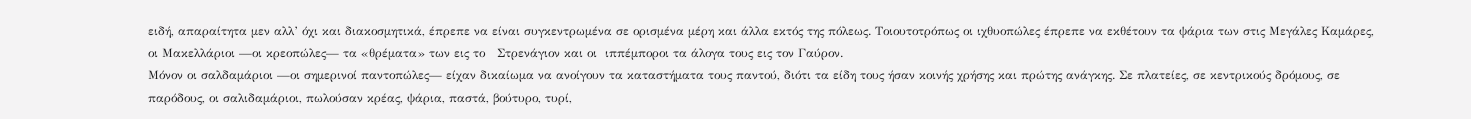ειδή, απαραίτητα μεν αλλ’ όχι και διακοσμητικά, έπρεπε να είναι συγκεντρωμένα σε ορισμένα μέρη και άλλα εκτός της πόλεως. Τοιουτοτρόπως οι ιχθυοπώλες έπρεπε να εκθέτουν τα ψάρια των στις Μεγάλες Καμάρες, οι Μακελλάριοι —οι κρεοπώλες— τα «θρέματα» των εις το   Στρενάγιον και οι  ιππέμποροι τα άλογα τους εις τον Γαύρον.
Μόνον οι σαλδαμάριοι —οι σημερινοί παντοπώλες— είχαν δικαίωμα να ανοίγουν τα καταστήματα τους παντού, διότι τα είδη τους ήσαν κοινής χρήσης και πρώτης ανάγκης. Σε πλατείες, σε κεντρικούς δρόμους, σε παρόδους, οι σαλιδαμάριοι, πωλούσαν κρέας, ψάρια, παστά, βούτυρο, τυρί,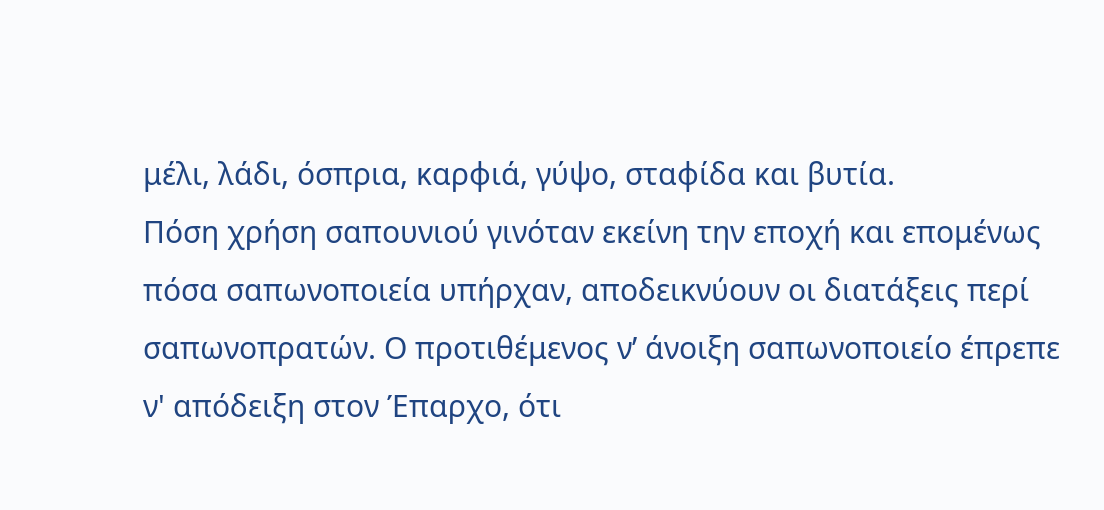μέλι, λάδι, όσπρια, καρφιά, γύψο, σταφίδα και βυτία.
Πόση χρήση σαπουνιού γινόταν εκείνη την εποχή και επομένως πόσα σαπωνοποιεία υπήρχαν, αποδεικνύουν οι διατάξεις περί σαπωνοπρατών. Ο προτιθέμενος ν’ άνοιξη σαπωνοποιείο έπρεπε ν' απόδειξη στον Έπαρχο, ότι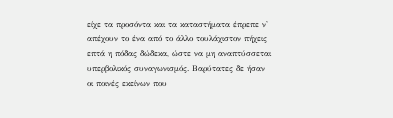είχε τα προσόντα και τα καταστήματα έπρεπε ν' απέχουν το ένα από το άλλο τουλάχιστον πήχεις επτά η πόδας δώδεκα, ώστε να μη αναπτύσσεται υπερβολικός συναγωνισμός. Βαρύτατες δε ήσαν οι ποινές εκείνων που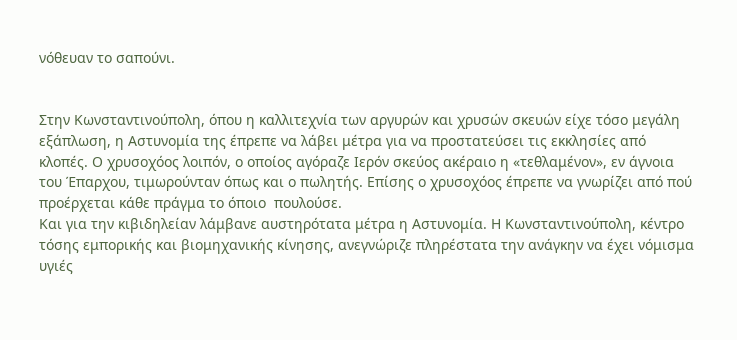νόθευαν το σαπούνι.


Στην Κωνσταντινούπολη, όπου η καλλιτεχνία των αργυρών και χρυσών σκευών είχε τόσο μεγάλη εξάπλωση, η Αστυνομία της έπρεπε να λάβει μέτρα για να προστατεύσει τις εκκλησίες από κλοπές. Ο χρυσοχόος λοιπόν, ο οποίος αγόραζε Ιερόν σκεύος ακέραιο η «τεθλαμένον», εν άγνοια του Έπαρχου, τιμωρούνταν όπως και ο πωλητής. Επίσης ο χρυσοχόος έπρεπε να γνωρίζει από πού προέρχεται κάθε πράγμα το όποιο  πουλούσε.
Και για την κιβιδηλείαν λάμβανε αυστηρότατα μέτρα η Αστυνομία. Η Κωνσταντινούπολη, κέντρο τόσης εμπορικής και βιομηχανικής κίνησης, ανεγνώριζε πληρέστατα την ανάγκην να έχει νόμισμα υγιές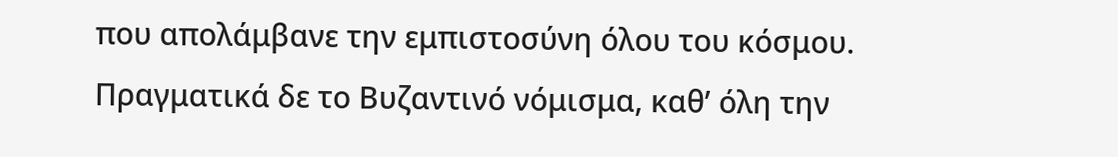που απολάμβανε την εμπιστοσύνη όλου του κόσμου. Πραγματικά δε το Βυζαντινό νόμισμα, καθ’ όλη την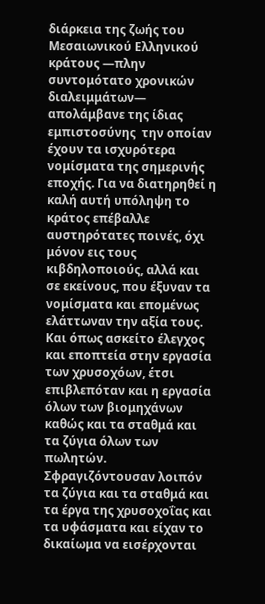διάρκεια της ζωής του Μεσαιωνικού Ελληνικού κράτους —πλην συντομότατο χρονικών διαλειμμάτων— απολάμβανε της ίδιας εμπιστοσύνης  την οποίαν έχουν τα ισχυρότερα νομίσματα της σημερινής εποχής. Για να διατηρηθεί η καλή αυτή υπόληψη το κράτος επέβαλλε αυστηρότατες ποινές, όχι μόνον εις τους κιβδηλοποιούς, αλλά και σε εκείνους, που έξυναν τα νομίσματα και επομένως ελάττωναν την αξία τους.
Και όπως ασκείτο έλεγχος και εποπτεία στην εργασία των χρυσοχόων, έτσι επιβλεπόταν και η εργασία όλων των βιομηχάνων καθώς και τα σταθμά και τα ζύγια όλων των πωλητών. Σφραγιζόντουσαν λοιπόν τα ζύγια και τα σταθμά και τα έργα της χρυσοχοΐας και τα υφάσματα και είχαν το δικαίωμα να εισέρχονται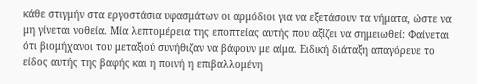κάθε στιγμήν στα εργοστάσια υφασμάτων οι αρμόδιοι για να εξετάσουν τα νήματα, ώστε να μη γίνεται νοθεία. Μία λεπτομέρεια της εποπτείας αυτής που αξίζει να σημειωθεί: Φαίνεται ότι βιομήχανοι του μεταξιού συνήθιζαν να βάφουν με αίμα. Ειδική διάταξη απαγόρευε το είδος αυτής της βαφής και η ποινή η επιβαλλομένη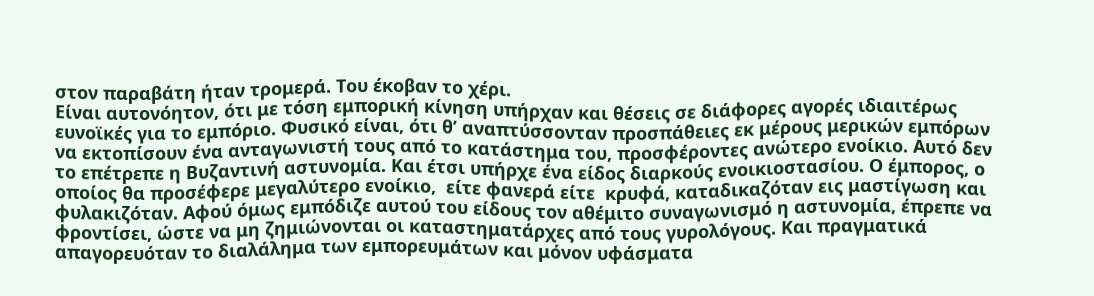στον παραβάτη ήταν τρομερά. Του έκοβαν το χέρι.
Είναι αυτονόητον, ότι με τόση εμπορική κίνηση υπήρχαν και θέσεις σε διάφορες αγορές ιδιαιτέρως ευνοϊκές για το εμπόριο. Φυσικό είναι, ότι θ’ αναπτύσσονταν προσπάθειες εκ μέρους μερικών εμπόρων να εκτοπίσουν ένα ανταγωνιστή τους από το κατάστημα του, προσφέροντες ανώτερο ενοίκιο. Αυτό δεν το επέτρεπε η Βυζαντινή αστυνομία. Και έτσι υπήρχε ένα είδος διαρκούς ενοικιοστασίου. Ο έμπορος, ο οποίος θα προσέφερε μεγαλύτερο ενοίκιο,  είτε φανερά είτε  κρυφά, καταδικαζόταν εις μαστίγωση και φυλακιζόταν. Αφού όμως εμπόδιζε αυτού του είδους τον αθέμιτο συναγωνισμό η αστυνομία, έπρεπε να φροντίσει, ώστε να μη ζημιώνονται οι καταστηματάρχες από τους γυρολόγους. Και πραγματικά απαγορευόταν το διαλάλημα των εμπορευμάτων και μόνον υφάσματα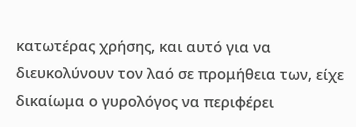κατωτέρας χρήσης, και αυτό για να διευκολύνουν τον λαό σε προμήθεια των, είχε δικαίωμα ο γυρολόγος να περιφέρει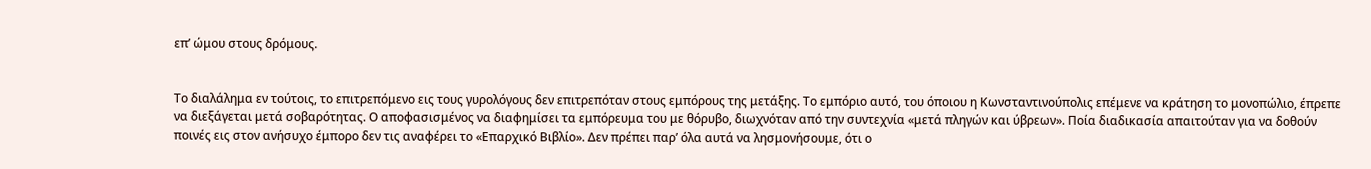επ’ ώμου στους δρόμους.


Το διαλάλημα εν τούτοις, το επιτρεπόμενο εις τους γυρολόγους δεν επιτρεπόταν στους εμπόρους της μετάξης. Το εμπόριο αυτό, του όποιου η Κωνσταντινούπολις επέμενε να κράτηση το μονοπώλιο, έπρεπε να διεξάγεται μετά σοβαρότητας. Ο αποφασισμένος να διαφημίσει τα εμπόρευμα του με θόρυβο, διωχνόταν από την συντεχνία «μετά πληγών και ύβρεων». Ποία διαδικασία απαιτούταν για να δοθούν ποινές εις στον ανήσυχο έμπορο δεν τις αναφέρει το «Επαρχικό Βιβλίο». Δεν πρέπει παρ’ όλα αυτά να λησμονήσουμε, ότι ο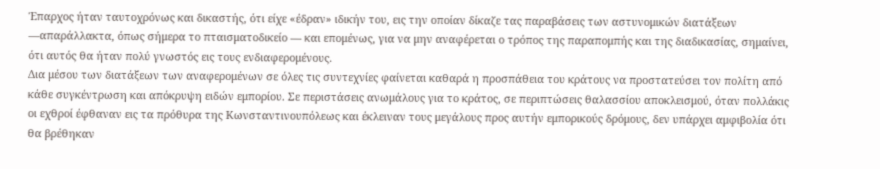Έπαρχος ήταν ταυτοχρόνως και δικαστής, ότι είχε «έδραν» ιδικήν του, εις την οποίαν δίκαζε τας παραβάσεις των αστυνομικών διατάξεων —απαράλλακτα, όπως σήμερα το πταισματοδικείο — και επομένως, για να μην αναφέρεται ο τρόπος της παραπομπής και της διαδικασίας, σημαίνει, ότι αυτός θα ήταν πολύ γνωστός εις τους ενδιαφερομένους.
Δια μέσου των διατάξεων των αναφερομένων σε όλες τις συντεχνίες φαίνεται καθαρά η προσπάθεια του κράτους να προστατεύσει τον πολίτη από κάθε συγκέντρωση και απόκρυψη ειδών εμπορίου. Σε περιστάσεις ανωμάλους για το κράτος, σε περιπτώσεις θαλασσίου αποκλεισμού, όταν πολλάκις οι εχθροί έφθαναν εις τα πρόθυρα της Κωνσταντινουπόλεως και έκλειναν τους μεγάλους προς αυτήν εμπορικούς δρόμους, δεν υπάρχει αμφιβολία ότι θα βρέθηκαν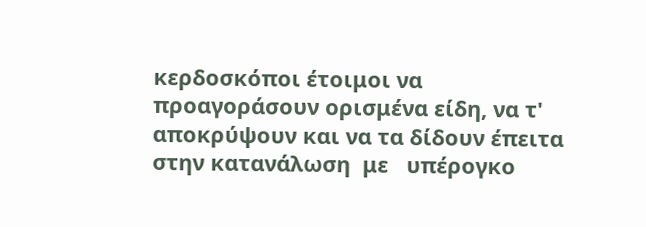κερδοσκόποι έτοιμοι να προαγοράσουν ορισμένα είδη, να τ' αποκρύψουν και να τα δίδουν έπειτα στην κατανάλωση  με   υπέρογκο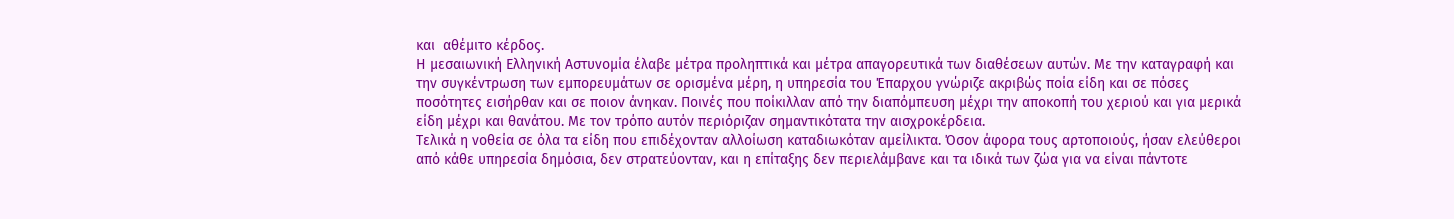και  αθέμιτο κέρδος.
Η μεσαιωνική Ελληνική Αστυνομία έλαβε μέτρα προληπτικά και μέτρα απαγορευτικά των διαθέσεων αυτών. Με την καταγραφή και την συγκέντρωση των εμπορευμάτων σε ορισμένα μέρη, η υπηρεσία του Έπαρχου γνώριζε ακριβώς ποία είδη και σε πόσες ποσότητες εισήρθαν και σε ποιον άνηκαν. Ποινές που ποίκιλλαν από την διαπόμπευση μέχρι την αποκοπή του χεριού και για μερικά είδη μέχρι και θανάτου. Με τον τρόπο αυτόν περιόριζαν σημαντικότατα την αισχροκέρδεια.
Τελικά η νοθεία σε όλα τα είδη που επιδέχονταν αλλοίωση καταδιωκόταν αμείλικτα. Όσον άφορα τους αρτοποιούς, ήσαν ελεύθεροι από κάθε υπηρεσία δημόσια, δεν στρατεύονταν, και η επίταξης δεν περιελάμβανε και τα ιδικά των ζώα για να είναι πάντοτε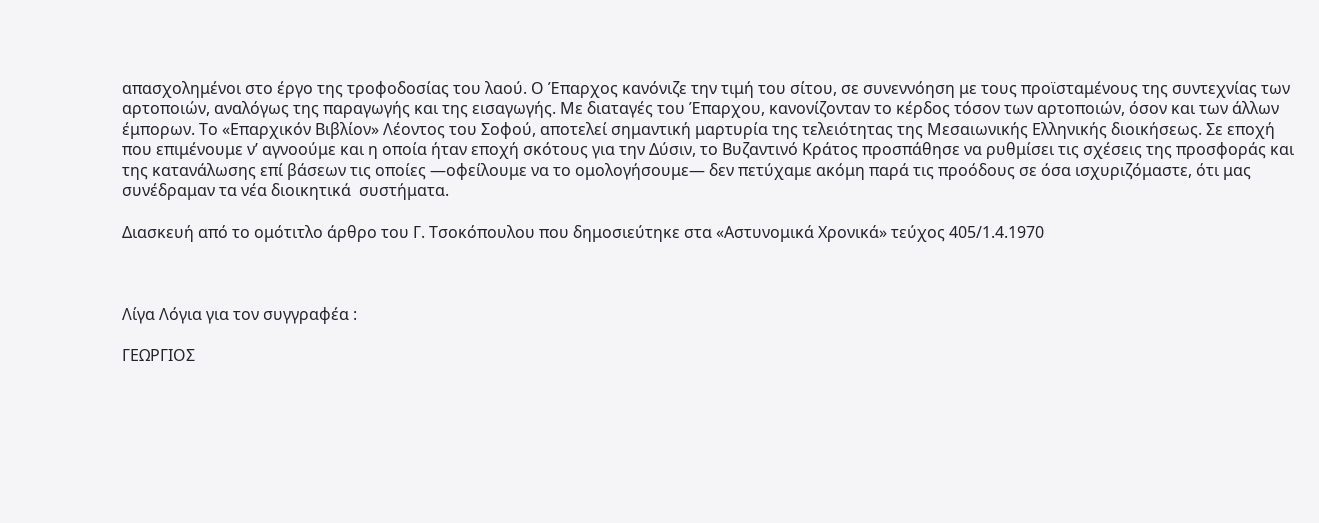απασχολημένοι στο έργο της τροφοδοσίας του λαού. Ο Έπαρχος κανόνιζε την τιμή του σίτου, σε συνεννόηση με τους προϊσταμένους της συντεχνίας των αρτοποιών, αναλόγως της παραγωγής και της εισαγωγής. Με διαταγές του Έπαρχου, κανονίζονταν το κέρδος τόσον των αρτοποιών, όσον και των άλλων έμπορων. Το «Επαρχικόν Βιβλίον» Λέοντος του Σοφού, αποτελεί σημαντική μαρτυρία της τελειότητας της Μεσαιωνικής Ελληνικής διοικήσεως. Σε εποχή που επιμένουμε ν’ αγνοούμε και η οποία ήταν εποχή σκότους για την Δύσιν, το Βυζαντινό Κράτος προσπάθησε να ρυθμίσει τις σχέσεις της προσφοράς και της κατανάλωσης επί βάσεων τις οποίες —οφείλουμε να το ομολογήσουμε— δεν πετύχαμε ακόμη παρά τις προόδους σε όσα ισχυριζόμαστε, ότι μας συνέδραμαν τα νέα διοικητικά  συστήματα.

Διασκευή από το ομότιτλο άρθρο του Γ. Τσοκόπουλου που δημοσιεύτηκε στα «Αστυνομικά Χρονικά» τεύχος 405/1.4.1970



Λίγα Λόγια για τον συγγραφέα :

ΓΕΩΡΓΙΟΣ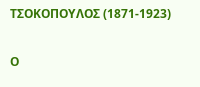ΤΣΟΚΟΠΟΥΛΟΣ (1871-1923)

Ο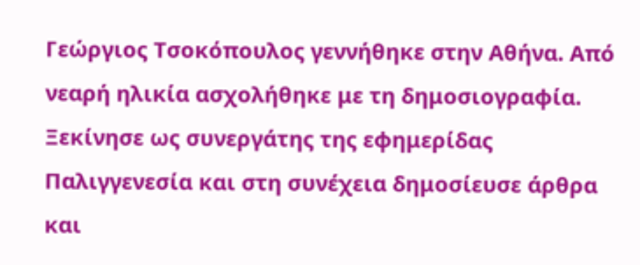Γεώργιος Τσοκόπουλος γεννήθηκε στην Αθήνα. Από νεαρή ηλικία ασχολήθηκε με τη δημοσιογραφία. Ξεκίνησε ως συνεργάτης της εφημερίδας Παλιγγενεσία και στη συνέχεια δημοσίευσε άρθρα και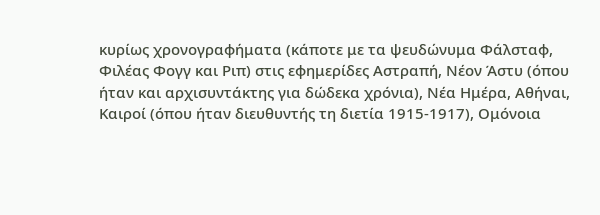κυρίως χρονογραφήματα (κάποτε με τα ψευδώνυμα Φάλσταφ, Φιλέας Φογγ και Ριπ) στις εφημερίδες Αστραπή, Νέον Άστυ (όπου ήταν και αρχισυντάκτης για δώδεκα χρόνια), Νέα Ημέρα, Αθήναι, Καιροί (όπου ήταν διευθυντής τη διετία 1915-1917), Ομόνοια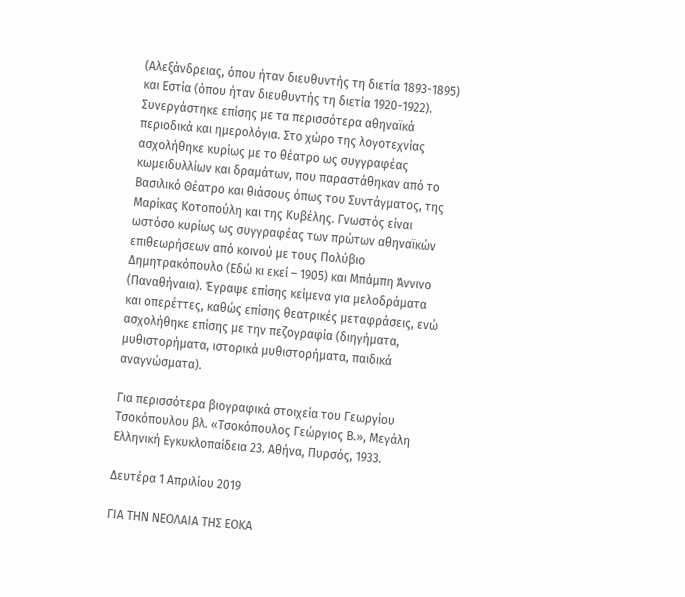(Αλεξάνδρειας, όπου ήταν διευθυντής τη διετία 1893-1895) και Εστία (όπου ήταν διευθυντής τη διετία 1920-1922). Συνεργάστηκε επίσης με τα περισσότερα αθηναϊκά περιοδικά και ημερολόγια. Στο χώρο της λογοτεχνίας ασχολήθηκε κυρίως με το θέατρο ως συγγραφέας κωμειδυλλίων και δραμάτων, που παραστάθηκαν από το Βασιλικό Θέατρο και θιάσους όπως του Συντάγματος, της Μαρίκας Κοτοπούλη και της Κυβέλης. Γνωστός είναι ωστόσο κυρίως ως συγγραφέας των πρώτων αθηναϊκών επιθεωρήσεων από κοινού με τους Πολύβιο Δημητρακόπουλο (Εδώ κι εκεί – 1905) και Μπάμπη Άννινο (Παναθήναια). Έγραψε επίσης κείμενα για μελοδράματα και οπερέττες, καθώς επίσης θεατρικές μεταφράσεις, ενώ ασχολήθηκε επίσης με την πεζογραφία (διηγήματα, μυθιστορήματα, ιστορικά μυθιστορήματα, παιδικά αναγνώσματα).

Για περισσότερα βιογραφικά στοιχεία του Γεωργίου Τσοκόπουλου βλ. «Τσοκόπουλος Γεώργιος Β.», Μεγάλη Ελληνική Εγκυκλοπαίδεια 23. Αθήνα, Πυρσός, 1933.

Δευτέρα 1 Απριλίου 2019

ΓΙΑ ΤΗΝ ΝΕΟΛΑΙΑ ΤΗΣ ΕΟΚΑ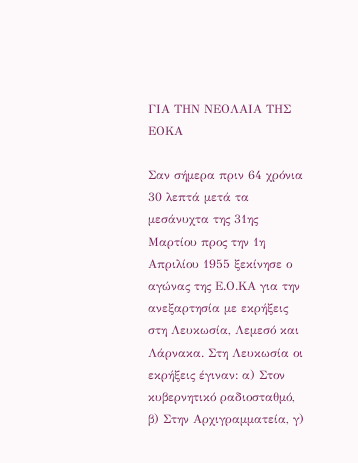ΓΙΑ ΤΗΝ ΝΕΟΛΑΙΑ ΤΗΣ ΕΟΚΑ

Σαν σήμερα πριν 64 χρόνια  30 λεπτά μετά τα μεσάνυχτα της 31ης Μαρτίου προς την 1η Απριλίου 1955 ξεκίνησε ο αγώνας της Ε.Ο.ΚΑ για την ανεξαρτησία με εκρήξεις στη Λευκωσία, Λεμεσό και Λάρνακα. Στη Λευκωσία οι εκρήξεις έγιναν: α) Στον κυβερνητικό ραδιοσταθμό, β) Στην Αρχιγραμματεία, γ)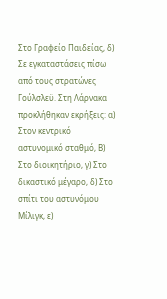Στο Γραφείο Παιδείας, δ) Σε εγκαταστάσεις πίσω από τους στρατώνες Γούλσλεϋ. Στη Λάρνακα προκλήθηκαν εκρήξεις: α) Στον κεντρικό αστυνομικό σταθμό, Β) Στο διοικητήριο, γ) Στο δικαστικό μέγαρο, δ) Στο σπίτι του αστυνόμου Μίλιγκ, ε)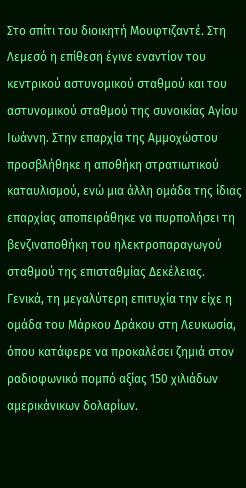Στο σπίτι του διοικητή Μουφτιζαντέ. Στη Λεμεσό η επίθεση έγινε εναντίον του κεντρικού αστυνομικού σταθμού και του αστυνομικού σταθμού της συνοικίας Αγίου Ιωάννη. Στην επαρχία της Αμμοχώστου προσβλήθηκε η αποθήκη στρατιωτικού καταυλισμού, ενώ μια άλλη ομάδα της ίδιας επαρχίας αποπειράθηκε να πυρπολήσει τη βενζιναποθήκη του ηλεκτροπαραγωγού σταθμού της επισταθμίας Δεκέλειας. Γενικά, τη μεγαλύτερη επιτυχία την είχε η ομάδα του Μάρκου Δράκου στη Λευκωσία, όπου κατάφερε να προκαλέσει ζημιά στον ραδιοφωνικό πομπό αξίας 150 χιλιάδων αμερικάνικων δολαρίων.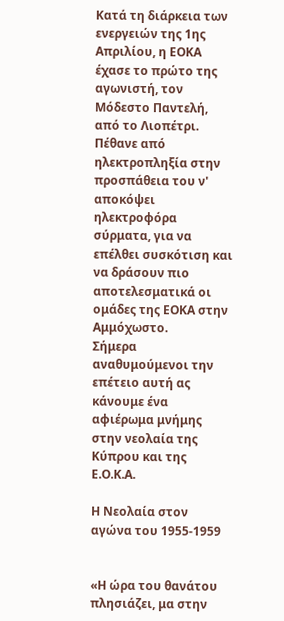Κατά τη διάρκεια των ενεργειών της 1ης Απριλίου, η ΕΟΚΑ έχασε το πρώτο της αγωνιστή, τον Μόδεστο Παντελή, από το Λιοπέτρι. Πέθανε από ηλεκτροπληξία στην προσπάθεια του ν' αποκόψει ηλεκτροφόρα σύρματα, για να επέλθει συσκότιση και να δράσουν πιο αποτελεσματικά οι ομάδες της ΕΟΚΑ στην Αμμόχωστο.
Σήμερα αναθυμούμενοι την επέτειο αυτή ας κάνουμε ένα αφιέρωμα μνήμης στην νεολαία της Κύπρου και της Ε.Ο.Κ.Α.

Η Νεολαία στον αγώνα του 1955-1959


«Η ώρα του θανάτου πλησιάζει, μα στην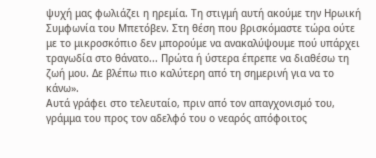ψυχή μας φωλιάζει η ηρεμία. Τη στιγμή αυτή ακούμε την Ηρωική Συμφωνία του Μπετόβεν. Στη θέση που βρισκόμαστε τώρα ούτε με το μικροσκόπιο δεν μπορούμε να ανακαλύψουμε πού υπάρχει τραγωδία στο θάνατο... Πρώτα ή ύστερα έπρεπε να διαθέσω τη ζωή μου. Δε βλέπω πιο καλύτερη από τη σημερινή για να το κάνω».
Αυτά γράφει στο τελευταίο, πριν από τον απαγχονισμό του, γράμμα του προς τον αδελφό του ο νεαρός απόφοιτος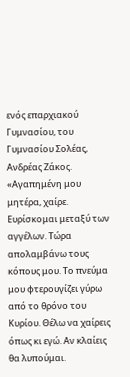ενός επαρχιακού Γυμνασίου, του Γυμνασίου Σολέας, Ανδρέας Ζάκος.
«Αγαπημένη μου μητέρα, χαίρε. Ευρίσκομαι μεταξύ των αγγέλων. Τώρα απολαμβάνω τους κόπους μου. Το πνεύμα μου φτερουγίζει γύρω από το θρόνο του Κυρίου. Θέλω να χαίρεις όπως κι εγώ. Αν κλαίεις θα λυπούμαι.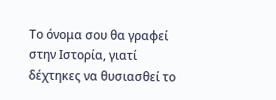Το όνομα σου θα γραφεί στην Ιστορία, γιατί δέχτηκες να θυσιασθεί το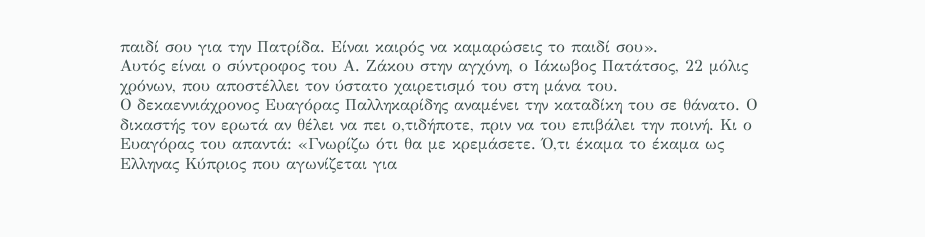παιδί σου για την Πατρίδα. Είναι καιρός να καμαρώσεις το παιδί σου».
Αυτός είναι ο σύντροφος του Α. Ζάκου στην αγχόνη, ο Ιάκωβος Πατάτσος, 22 μόλις χρόνων, που αποστέλλει τον ύστατο χαιρετισμό του στη μάνα του.
Ο δεκαεννιάχρονος Ευαγόρας Παλληκαρίδης αναμένει την καταδίκη του σε θάνατο. Ο δικαστής τον ερωτά αν θέλει να πει ο,τιδήποτε, πριν να του επιβάλει την ποινή. Κι ο Ευαγόρας του απαντά: «Γνωρίζω ότι θα με κρεμάσετε. Ό,τι έκαμα το έκαμα ως Ελληνας Κύπριος που αγωνίζεται για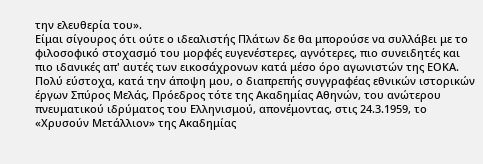την ελευθερία του».
Είμαι σίγουρος ότι ούτε ο ιδεαλιστής Πλάτων δε θα μπορούσε να συλλάβει με το φιλοσοφικό στοχασμό του μορφές ευγενέστερες, αγνότερες, πιο συνειδητές και πιο ιδανικές απ' αυτές των εικοσάχρονων κατά μέσο όρο αγωνιστών της ΕΟΚΑ.
Πολύ εύστοχα, κατά την άποψη μου, ο διαπρεπής συγγραφέας εθνικών ιστορικών έργων Σπύρος Μελάς, Πρόεδρος τότε της Ακαδημίας Αθηνών, του ανώτερου πνευματικού ιδρύματος του Ελληνισμού, απονέμοντας, στις 24.3.1959, το «Χρυσούν Μετάλλιον» της Ακαδημίας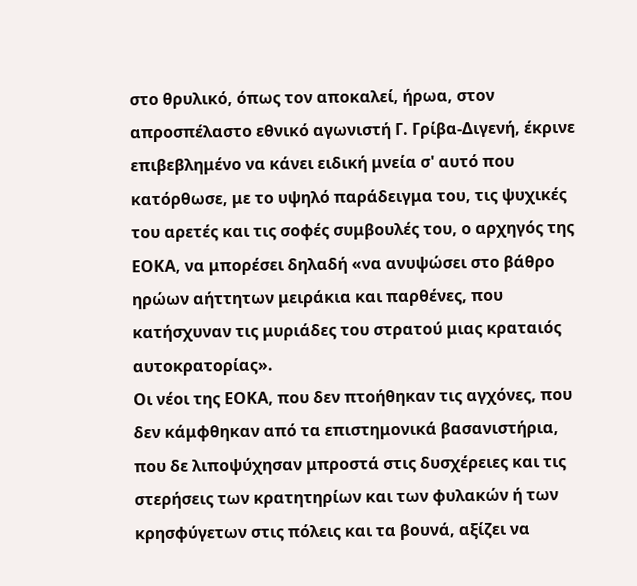στο θρυλικό, όπως τον αποκαλεί, ήρωα, στον απροσπέλαστο εθνικό αγωνιστή Γ. Γρίβα-Διγενή, έκρινε επιβεβλημένο να κάνει ειδική μνεία σ' αυτό που κατόρθωσε, με το υψηλό παράδειγμα του, τις ψυχικές του αρετές και τις σοφές συμβουλές του, ο αρχηγός της ΕΟΚΑ, να μπορέσει δηλαδή «να ανυψώσει στο βάθρο ηρώων αήττητων μειράκια και παρθένες, που κατήσχυναν τις μυριάδες του στρατού μιας κραταιός αυτοκρατορίας».
Οι νέοι της ΕΟΚΑ, που δεν πτοήθηκαν τις αγχόνες, που δεν κάμφθηκαν από τα επιστημονικά βασανιστήρια, που δε λιποψύχησαν μπροστά στις δυσχέρειες και τις στερήσεις των κρατητηρίων και των φυλακών ή των κρησφύγετων στις πόλεις και τα βουνά, αξίζει να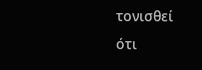τονισθεί ότι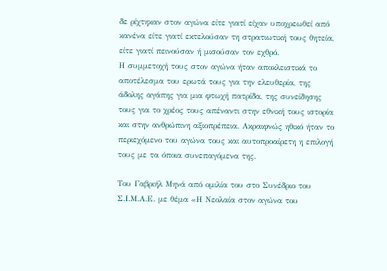δε ρίχτηκαν στον αγώνα είτε γιατί είχαν υποχρεωθεί από κανένα είτε γιατί εκτελούσαν τη στρατιωτική τους θητεία, είτε γιατί πεινούσαν ή μισούσαν τον εχθρό.
Η συμμετοχή τους στον αγώνα ήταν αποκλειστικά το αποτέλεσμα του ερωτά τους για την ελευθερία, της άδολης αγάπης για μια φτωχή πατρίδα, της συνείδησης τους για το χρέος τους απέναντι στην εθνική τους ιστορία και στην ανθρώπινη αξιοπρέπεια. Ακραιφνώς ηθικό ήταν το περιεχόμενο του αγώνα τους και αυτοπροαίρετη η επιλογή τους με τα όποια συνεπαγόμενα της.

Του Γαβριήλ Μηνά από ομιλία του στο Συνέδριο του Σ.Ι.Μ.Α.Ε. με θέμα «Η Νεολαία στον αγώνα του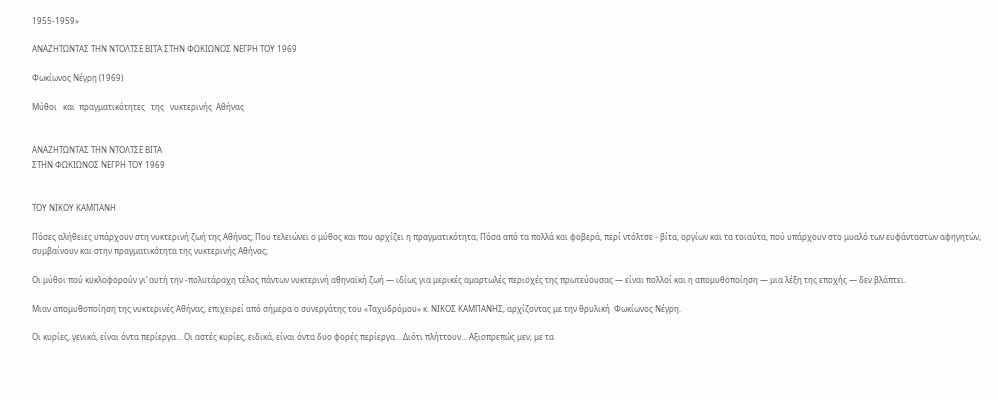1955-1959»

ΑΝΑΖΗΤΩΝΤΑΣ ΤΗΝ ΝΤΟΛΤΣΕ ΒΙΤΑ ΣΤΗΝ ΦΩΚΙΩΝΟΣ ΝΕΓΡΗ ΤΟΥ 1969

Φωκίωνος Νέγρη (1969)

Μύθοι   και  πραγματικότητες   της   νυκτερινής  Αθήνας


ΑΝΑΖΗΤΩΝΤΑΣ ΤΗΝ ΝΤΟΛΤΣΕ ΒΙΤΑ
ΣΤΗΝ ΦΩΚΙΩΝΟΣ ΝΕΓΡΗ ΤΟΥ 1969


ΤΟΥ ΝΙΚΟΥ ΚΑΜΠΑΝΗ

Πόσες αλήθειες υπάρχουν στη νυκτερινή ζωή της Αθήνας; Που τελειώνει ο μύθος και που αρχίζει η πραγματικότητα; Πόσα από τα πολλά και φοβερά, περί ντόλτσε - βίτα, οργίων και τα τοιαύτα, πού υπάρχουν στο μυαλό των ευφάνταστων αφηγητών, συμβαίνουν και στην πραγματικότητα της νυκτερινής Αθήνας;

Οι μύθοι πού κυκλοφορούν γι’ αυτή την -πολυτάραχη τέλος πάντων νυκτερινή αθηναϊκή ζωή — ιδίως για μερικές αμαρτωλές περιοχές της πρωτεύουσας — είναι πολλοί και η απομυθοποίηση — μια λέξη της εποχής — δεν βλάπτει.

Μιαν απομυθοποίηση της νυκτερινές Αθήνας, επιχειρεί από σήμερα ο συνεργάτης του «Ταχυδρόμου» κ. ΝΙΚΟΣ ΚΑΜΠΑΝΗΣ, αρχίζοντας με την θρυλική  Φωκίωνος Νέγρη.

Οι κυρίες, γενικά, είναι όντα περίεργα... Οι αστές κυρίες, ειδικά, είναι όντα δυο φορές περίεργα... Διότι πλήττουν... Αξιοπρεπώς μεν, με τα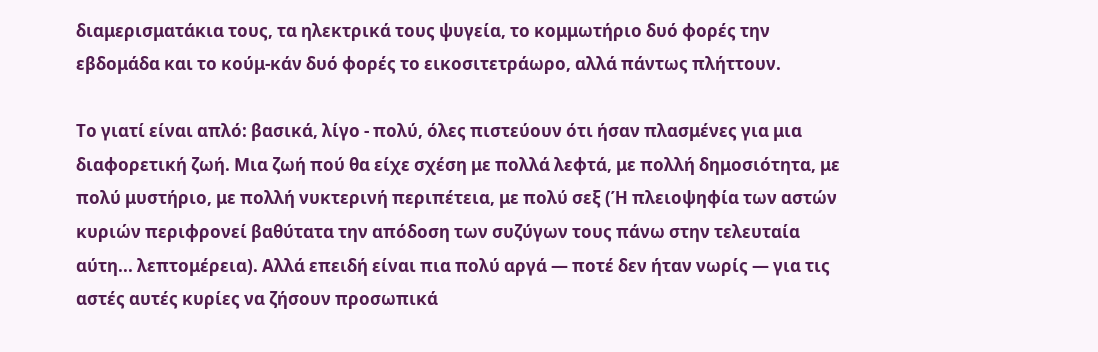διαμερισματάκια τους, τα ηλεκτρικά τους ψυγεία, το κομμωτήριο δυό φορές την εβδομάδα και το κούμ-κάν δυό φορές το εικοσιτετράωρο, αλλά πάντως πλήττουν.

Το γιατί είναι απλό: βασικά, λίγο - πολύ, όλες πιστεύουν ότι ήσαν πλασμένες για μια διαφορετική ζωή. Μια ζωή πού θα είχε σχέση με πολλά λεφτά, με πολλή δημοσιότητα, με πολύ μυστήριο, με πολλή νυκτερινή περιπέτεια, με πολύ σεξ (Ή πλειοψηφία των αστών κυριών περιφρονεί βαθύτατα την απόδοση των συζύγων τους πάνω στην τελευταία αύτη... λεπτομέρεια). Αλλά επειδή είναι πια πολύ αργά — ποτέ δεν ήταν νωρίς — για τις αστές αυτές κυρίες να ζήσουν προσωπικά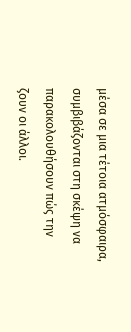μέσα σε μια τέτοια ατμόσφαιρα, συμβιβάζονται στη σκέψη να παρακολουθήσουν πώς την ζουν οι άλλοι.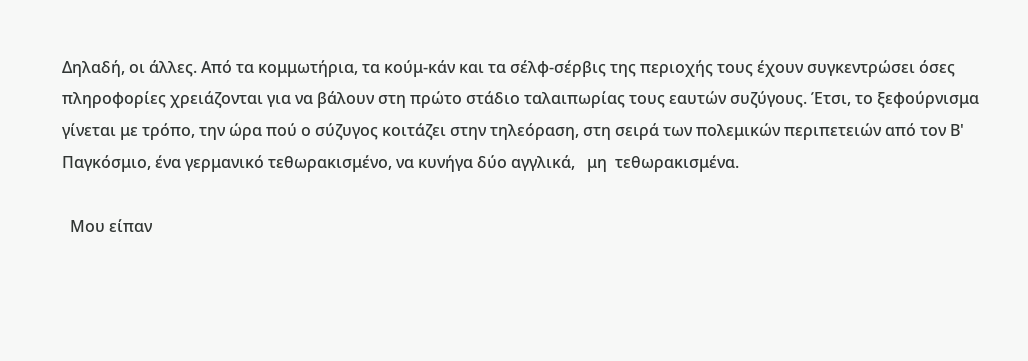Δηλαδή, οι άλλες. Από τα κομμωτήρια, τα κούμ-κάν και τα σέλφ-σέρβις της περιοχής τους έχουν συγκεντρώσει όσες πληροφορίες χρειάζονται για να βάλουν στη πρώτο στάδιο ταλαιπωρίας τους εαυτών συζύγους. Έτσι, το ξεφούρνισμα γίνεται με τρόπο, την ώρα πού ο σύζυγος κοιτάζει στην τηλεόραση, στη σειρά των πολεμικών περιπετειών από τον Β' Παγκόσμιο, ένα γερμανικό τεθωρακισμένο, να κυνήγα δύο αγγλικά,   μη  τεθωρακισμένα.

  Μου είπαν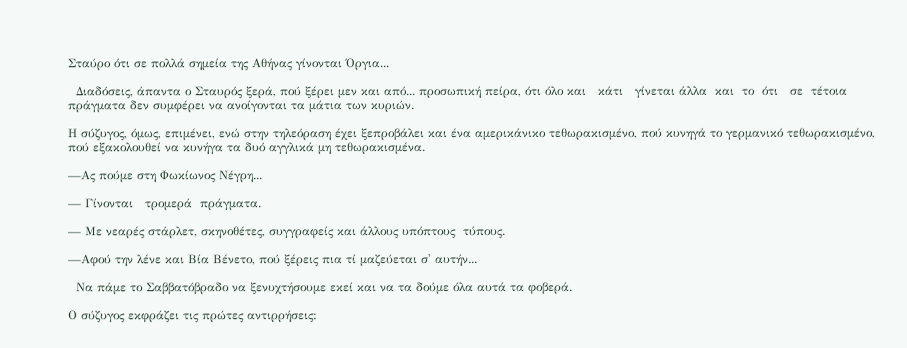Σταύρο ότι σε πολλά σημεία της Αθήνας γίνονται Όργια...

  Διαδόσεις, άπαντα ο Σταυρός ξερά, πού ξέρει μεν και από... προσωπική πείρα, ότι όλο και   κάτι   γίνεται άλλα  και  το  ότι   σε  τέτοια πράγματα δεν συμφέρει να ανοίγονται τα μάτια των κυριών.

Η σύζυγος, όμως, επιμένει, ενώ στην τηλεόραση έχει ξεπροβάλει και ένα αμερικάνικο τεθωρακισμένο, πού κυνηγά το γερμανικό τεθωρακισμένο, πού εξακολουθεί να κυνήγα τα δυό αγγλικά μη τεθωρακισμένα.

—Ας πούμε στη Φωκίωνος Νέγρη...

— Γίνονται   τρομερά  πράγματα.

— Με νεαρές στάρλετ, σκηνοθέτες, συγγραφείς και άλλους υπόπτους  τύπους.

—Αφού την λένε και Βία Βένετο, πού ξέρεις πια τί μαζεύεται σ' αυτήν...

  Να πάμε το Σαββατόβραδο να ξενυχτήσουμε εκεί και να τα δούμε όλα αυτά τα φοβερά.

Ο σύζυγος εκφράζει τις πρώτες αντιρρήσεις: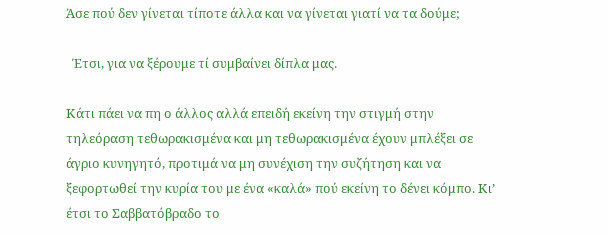Άσε πού δεν γίνεται τίποτε άλλα και να γίνεται γιατί να τα δούμε;

  Έτσι, για να ξέρουμε τί συμβαίνει δίπλα μας.

Κάτι πάει να πη ο άλλος αλλά επειδή εκείνη την στιγμή στην τηλεόραση τεθωρακισμένα και μη τεθωρακισμένα έχουν μπλέξει σε άγριο κυνηγητό, προτιμά να μη συνέχιση την συζήτηση και να ξεφορτωθεί την κυρία του με ένα «καλά» πού εκείνη το δένει κόμπο. Κι’ έτσι το Σαββατόβραδο το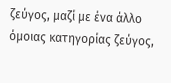ζεύγος, μαζί με ένα άλλο όμοιας κατηγορίας ζεύγος,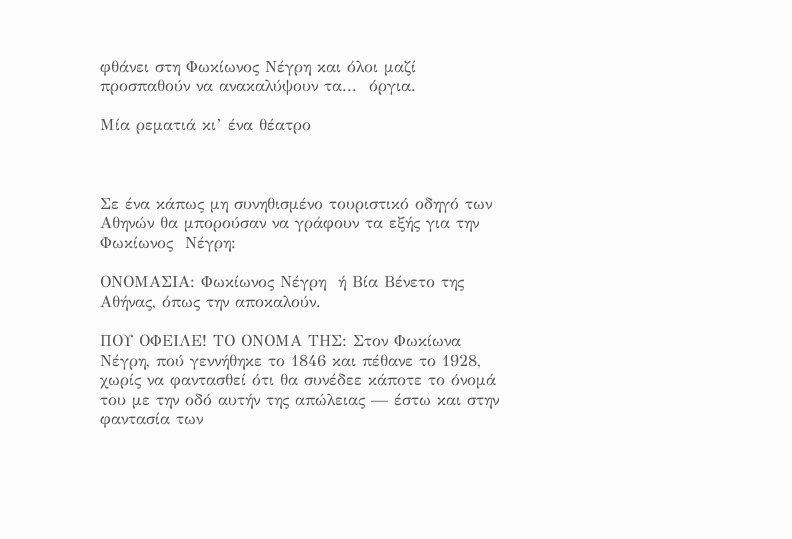φθάνει στη Φωκίωνος Νέγρη και όλοι μαζί προσπαθούν να ανακαλύψουν τα...  όργια.

Μία ρεματιά κι’ ένα θέατρο



Σε ένα κάπως μη συνηθισμένο τουριστικό οδηγό των Αθηνών θα μπορούσαν να γράφουν τα εξής για την Φωκίωνος  Νέγρη:

ΟΝΟΜΑΣΙΑ: Φωκίωνος Νέγρη  ή Βία Βένετο της Αθήνας, όπως την αποκαλούν.

ΠΟΥ ΟΦΕΙΛΕ! ΤΟ ΟΝΟΜΑ ΤΗΣ: Στον Φωκίωνα Νέγρη, πού γεννήθηκε το 1846 και πέθανε το 1928, χωρίς να φαντασθεί ότι θα συνέδεε κάποτε το όνομά του με την οδό αυτήν της απώλειας — έστω και στην φαντασία των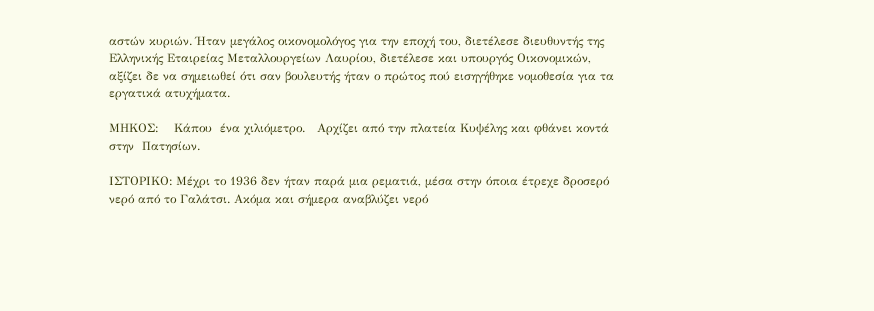αστών κυριών. Ήταν μεγάλος οικονομολόγος για την εποχή του, διετέλεσε διευθυντής της Ελληνικής Εταιρείας Μεταλλουργείων Λαυρίου, διετέλεσε και υπουργός Οικονομικών, αξίζει δε να σημειωθεί ότι σαν βουλευτής ήταν ο πρώτος πού εισηγήθηκε νομοθεσία για τα εργατικά ατυχήματα.

ΜΗΚΟΣ:    Κάπου  ένα χιλιόμετρο.   Αρχίζει από την πλατεία Κυψέλης και φθάνει κοντά στην  Πατησίων.

ΙΣΤΟΡΙΚΟ: Μέχρι το 1936 δεν ήταν παρά μια ρεματιά, μέσα στην όποια έτρεχε δροσερό νερό από το Γαλάτσι. Ακόμα και σήμερα αναβλύζει νερό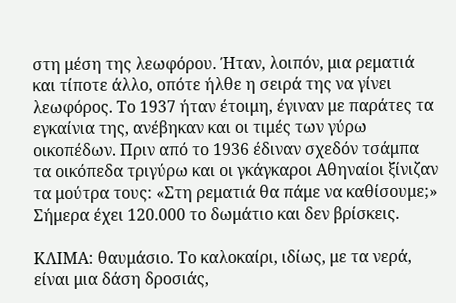στη μέση της λεωφόρου. Ήταν, λοιπόν, μια ρεματιά και τίποτε άλλο, οπότε ήλθε η σειρά της να γίνει λεωφόρος. Το 1937 ήταν έτοιμη, έγιναν με παράτες τα εγκαίνια της, ανέβηκαν και οι τιμές των γύρω οικοπέδων. Πριν από το 1936 έδιναν σχεδόν τσάμπα τα οικόπεδα τριγύρω και οι γκάγκαροι Αθηναίοι ξίνιζαν τα μούτρα τους: «Στη ρεματιά θα πάμε να καθίσουμε;» Σήμερα έχει 120.000 το δωμάτιο και δεν βρίσκεις.

ΚΛΙΜΑ: θαυμάσιο. Το καλοκαίρι, ιδίως, με τα νερά, είναι μια δάση δροσιάς,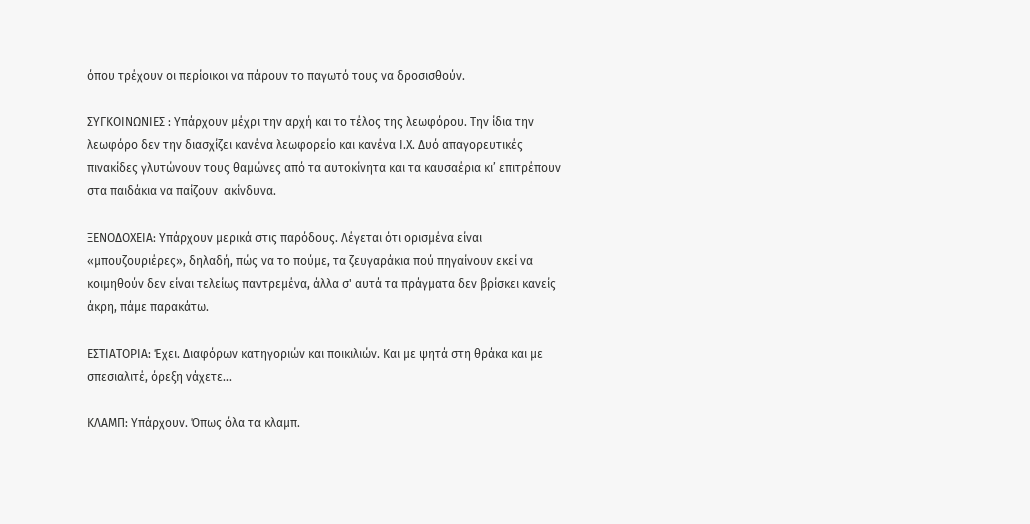όπου τρέχουν οι περίοικοι να πάρουν το παγωτό τους να δροσισθούν.

ΣΥΓΚΟΙΝΩΝΙΕΣ : Υπάρχουν μέχρι την αρχή και το τέλος της λεωφόρου. Την ίδια την λεωφόρο δεν την διασχίζει κανένα λεωφορείο και κανένα Ι.Χ. Δυό απαγορευτικές πινακίδες γλυτώνουν τους θαμώνες από τα αυτοκίνητα και τα καυσαέρια κι’ επιτρέπουν στα παιδάκια να παίζουν  ακίνδυνα.

ΞΕΝΟΔΟΧΕΙΑ: Υπάρχουν μερικά στις παρόδους. Λέγεται ότι ορισμένα είναι «μπουζουριέρες», δηλαδή, πώς να το πούμε, τα ζευγαράκια πού πηγαίνουν εκεί να κοιμηθούν δεν είναι τελείως παντρεμένα, άλλα σ' αυτά τα πράγματα δεν βρίσκει κανείς άκρη, πάμε παρακάτω.

ΕΣΤΙΑΤΟΡΙΑ: Έχει. Διαφόρων κατηγοριών και ποικιλιών. Και με ψητά στη θράκα και με σπεσιαλιτέ, όρεξη νάχετε...

ΚΛΑΜΠ: Υπάρχουν. Όπως όλα τα κλαμπ.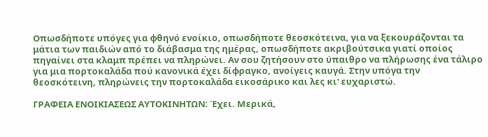Οπωσδήποτε υπόγες για φθηνό ενοίκιο, οπωσδήποτε θεοσκότεινα, για να ξεκουράζονται τα μάτια των παιδιών από το διάβασμα της ημέρας, οπωσδήποτε ακριβούτσικα γιατί οποίος πηγαίνει στα κλαμπ πρέπει να πληρώνει. Αν σου ζητήσουν στο ύπαιθρο να πλήρωσης ένα τάλιρο για μια πορτοκαλάδα πού κανονικά έχει δίφραγκο, ανοίγεις καυγά. Στην υπόγα την θεοσκότεινη, πληρώνεις την πορτοκαλάδα εικοσάρικο και λες κι' ευχαριστώ.

ΓΡΑΦΕΙΑ ΕΝΟΙΚΙΑΣΕΩΣ ΑΥΤΟΚΙΝΗΤΩΝ: Έχει. Μερικά,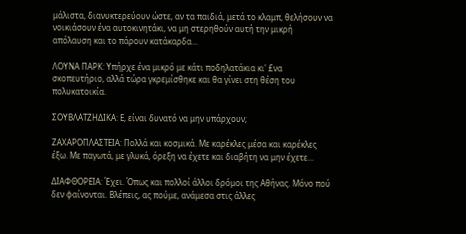μάλιστα, διανυκτερεύουν ώστε, αν τα παιδιά, μετά το κλαμπ, θελήσουν να νοικιάσουν ένα αυτοκινητάκι, να μη στερηθούν αυτή την μικρή απόλαυση και το πάρουν κατάκαρδα...

ΛΟΥΝΑ ΠΑΡΚ: Υπήρχε ένα μικρό με κάτι ποδηλατάκια κι' £να σκοπευτήριο, αλλά τώρα γκρεμίσθηκε και θα γίνει στη θέση του πολυκατοικία.

ΣΟΥΒΛΑΤΖΗΔΙΚΑ: Ε, είναι δυνατό να μην υπάρχουν;

ΖΑΧΑΡΟΠΛΑΣΤΕΙΑ: Πολλά και κοσμικά. Με καρέκλες μέσα και καρέκλες έξω. Με παγωτά, με γλυκά, όρεξη να έχετε και διαβήτη να μην έχετε...

ΔΙΑΦΘΟΡΕΙΑ: Έχει. Όπως και πολλοί άλλοι δρόμοι της Αθήνας. Μόνο πού δεν φαίνονται. Βλέπεις, ας πούμε, ανάμεσα στις άλλες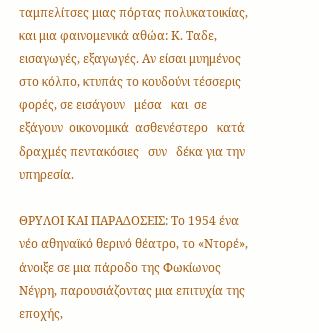ταμπελίτσες μιας πόρτας πολυκατοικίας, και μια φαινομενικά αθώα: Κ. Ταδε, εισαγωγές, εξαγωγές. Αν είσαι μυημένος στο κόλπο, κτυπάς το κουδούνι τέσσερις φορές, σε εισάγουν   μέσα   και  σε   εξάγουν  οικονομικά  ασθενέστερο   κατά δραχμές πεντακόσιες   συν   δέκα για την υπηρεσία.

ΘΡΥΛΟΙ ΚΑΙ ΠΑΡΑΔΟΣΕΙΣ: Το 1954 ένα νέο αθηναϊκό θερινό θέατρο, το «Ντορέ», άνοιξε σε μια πάροδο της Φωκίωνος Νέγρη, παρουσιάζοντας μια επιτυχία της εποχής,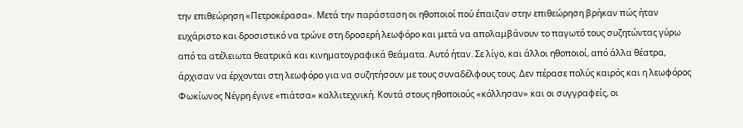την επιθεώρηση «Πετροκέρασα». Μετά την παράσταση οι ηθοποιοί πού έπαιζαν στην επιθεώρηση βρήκαν πώς ήταν ευχάριστο και δροσιστικό να τρώνε στη δροσερή λεωφόρο και μετά να απολαμβάνουν το παγωτό τους συζητώντας γύρω από τα ατέλειωτα θεατρικά και κινηματογραφικά θεάματα. Αυτό ήταν. Σε λίγο, και άλλοι ηθοποιοί, από άλλα θέατρα, άρχισαν να έρχονται στη λεωφόρο για να συζητήσουν με τους συναδέλφους τους. Δεν πέρασε πολύς καιρός και η λεωφόρος Φωκίωνος Νέγρη έγινε «πιάτσα» καλλιτεχνική. Κοντά στους ηθοποιούς «κόλλησαν» και οι συγγραφείς, οι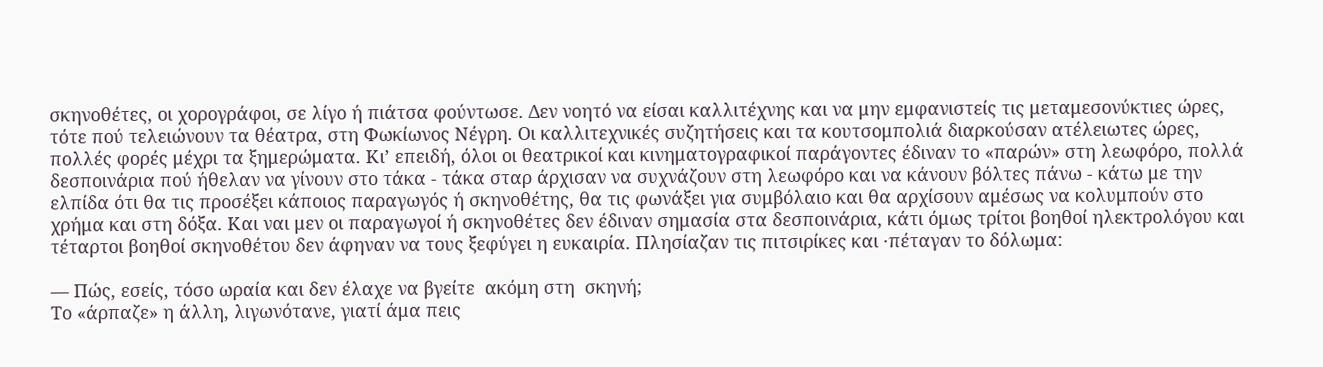σκηνοθέτες, οι χορογράφοι, σε λίγο ή πιάτσα φούντωσε. Δεν νοητό να είσαι καλλιτέχνης και να μην εμφανιστείς τις μεταμεσονύκτιες ώρες, τότε πού τελειώνουν τα θέατρα, στη Φωκίωνος Νέγρη. Οι καλλιτεχνικές συζητήσεις και τα κουτσομπολιά διαρκούσαν ατέλειωτες ώρες, πολλές φορές μέχρι τα ξημερώματα. Κι’ επειδή, όλοι οι θεατρικοί και κινηματογραφικοί παράγοντες έδιναν το «παρών» στη λεωφόρο, πολλά δεσποινάρια πού ήθελαν να γίνουν στο τάκα - τάκα σταρ άρχισαν να συχνάζουν στη λεωφόρο και να κάνουν βόλτες πάνω - κάτω με την ελπίδα ότι θα τις προσέξει κάποιος παραγωγός ή σκηνοθέτης, θα τις φωνάξει για συμβόλαιο και θα αρχίσουν αμέσως να κολυμπούν στο χρήμα και στη δόξα. Και ναι μεν οι παραγωγοί ή σκηνοθέτες δεν έδιναν σημασία στα δεσποινάρια, κάτι όμως τρίτοι βοηθοί ηλεκτρολόγου και τέταρτοι βοηθοί σκηνοθέτου δεν άφηναν να τους ξεφύγει η ευκαιρία. Πλησίαζαν τις πιτσιρίκες και ·πέταγαν το δόλωμα:

— Πώς, εσείς, τόσο ωραία και δεν έλαχε να βγείτε  ακόμη στη  σκηνή;
Το «άρπαζε» η άλλη, λιγωνότανε, γιατί άμα πεις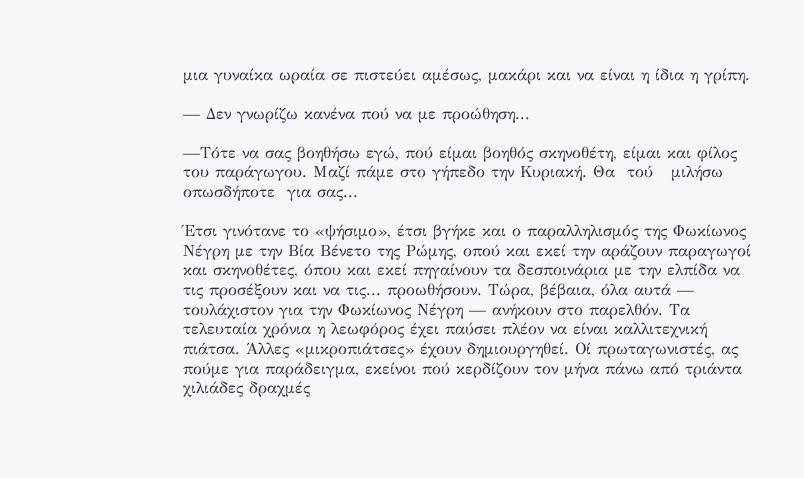μια γυναίκα ωραία σε πιστεύει αμέσως, μακάρι και να είναι η ίδια η γρίπη.

— Δεν γνωρίζω κανένα πού να με προώθηση...

—Τότε να σας βοηθήσω εγώ, πού είμαι βοηθός σκηνοθέτη, είμαι και φίλος του παράγωγου. Μαζί πάμε στο γήπεδο την Κυριακή. Θα  τού   μιλήσω   οπωσδήποτε  για σας...

Έτσι γινότανε το «ψήσιμο», έτσι βγήκε και ο παραλληλισμός της Φωκίωνος Νέγρη με την Βία Βένετο της Ρώμης, οπού και εκεί την αράζουν παραγωγοί και σκηνοθέτες, όπου και εκεί πηγαίνουν τα δεσποινάρια με την ελπίδα να τις προσέξουν και να τις... προωθήσουν. Τώρα, βέβαια, όλα αυτά — τουλάχιστον για την Φωκίωνος Νέγρη — ανήκουν στο παρελθόν. Τα τελευταία χρόνια η λεωφόρος έχει παύσει πλέον να είναι καλλιτεχνική πιάτσα. Άλλες «μικροπιάτσες» έχουν δημιουργηθεί. Οί πρωταγωνιστές, ας πούμε για παράδειγμα, εκείνοι πού κερδίζουν τον μήνα πάνω από τριάντα χιλιάδες δραχμές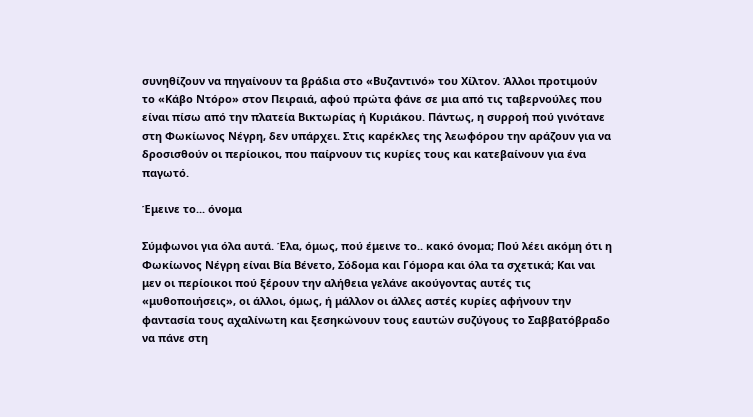συνηθίζουν να πηγαίνουν τα βράδια στο «Βυζαντινό» του Χίλτον. Άλλοι προτιμούν το «Κάβο Ντόρο» στον Πειραιά, αφού πρώτα φάνε σε μια από τις ταβερνούλες που είναι πίσω από την πλατεία Βικτωρίας ή Κυριάκου. Πάντως, η συρροή πού γινότανε στη Φωκίωνος Νέγρη, δεν υπάρχει. Στις καρέκλες της λεωφόρου την αράζουν για να δροσισθούν οι περίοικοι, που παίρνουν τις κυρίες τους και κατεβαίνουν για ένα παγωτό.

Έμεινε το... όνομα

Σύμφωνοι για όλα αυτά. Έλα, όμως, πού έμεινε το.. κακό όνομα; Πού λέει ακόμη ότι η Φωκίωνος Νέγρη είναι Βία Βένετο, Σόδομα και Γόμορα και όλα τα σχετικά; Και ναι μεν οι περίοικοι πού ξέρουν την αλήθεια γελάνε ακούγοντας αυτές τις «μυθοποιήσεις», οι άλλοι, όμως, ή μάλλον οι άλλες αστές κυρίες αφήνουν την φαντασία τους αχαλίνωτη και ξεσηκώνουν τους εαυτών συζύγους το Σαββατόβραδο να πάνε στη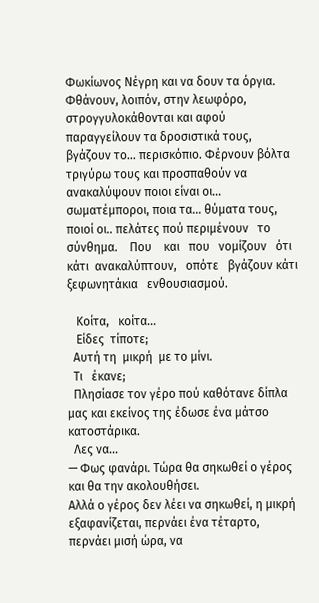Φωκίωνος Νέγρη και να δουν τα όργια. Φθάνουν, λοιπόν, στην λεωφόρο, στρογγυλοκάθονται και αφού παραγγείλουν τα δροσιστικά τους, βγάζουν το... περισκόπιο. Φέρνουν βόλτα τριγύρω τους και προσπαθούν να ανακαλύψουν ποιοι είναι οι... σωματέμποροι, ποια τα... θύματα τους, ποιοί οι.. πελάτες πού περιμένουν   το   σύνθημα.    Που    και   που   νομίζουν   ότι   κάτι  ανακαλύπτουν,   οπότε   βγάζουν κάτι   ξεφωνητάκια   ενθουσιασμού.

   Κοίτα,   κοίτα...
   Είδες  τίποτε;
  Αυτή τη  μικρή  με το μίνι.
  Τι   έκανε;
  Πλησίασε τον γέρο πού καθότανε δίπλα μας και εκείνος της έδωσε ένα μάτσο κατοστάρικα.
  Λες να...
— Φως φανάρι. Τώρα θα σηκωθεί ο γέρος και θα την ακολουθήσει.
Αλλά ο γέρος δεν λέει να σηκωθεί, η μικρή εξαφανίζεται, περνάει ένα τέταρτο, περνάει μισή ώρα, να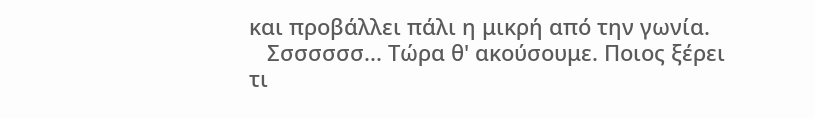και προβάλλει πάλι η μικρή από την γωνία.
   Σσσσσσσ... Τώρα θ' ακούσουμε. Ποιος ξέρει τι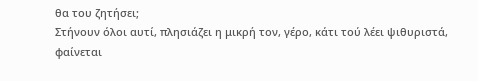θα του ζητήσει;
Στήνουν όλοι αυτί, πλησιάζει η μικρή τον, γέρο, κάτι τού λέει ψιθυριστά, φαίνεται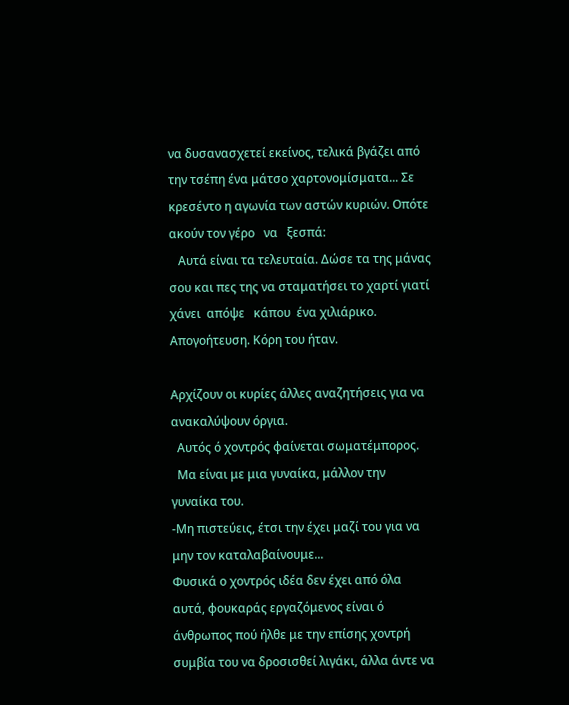να δυσανασχετεί εκείνος, τελικά βγάζει από την τσέπη ένα μάτσο χαρτονομίσματα... Σε κρεσέντο η αγωνία των αστών κυριών. Οπότε ακούν τον γέρο   να   ξεσπά:
   Αυτά είναι τα τελευταία. Δώσε τα της μάνας σου και πες της να σταματήσει το χαρτί γιατί  χάνει  απόψε   κάπου  ένα χιλιάρικο.
Απογοήτευση. Κόρη του ήταν.

Αρχίζουν οι κυρίες άλλες αναζητήσεις για να ανακαλύψουν όργια.
  Αυτός ό χοντρός φαίνεται σωματέμπορος.
  Μα είναι με μια γυναίκα, μάλλον την γυναίκα του.
-Μη πιστεύεις, έτσι την έχει μαζί του για να μην τον καταλαβαίνουμε...
Φυσικά ο χοντρός ιδέα δεν έχει από όλα αυτά, φουκαράς εργαζόμενος είναι ό άνθρωπος πού ήλθε με την επίσης χοντρή συμβία του να δροσισθεί λιγάκι, άλλα άντε να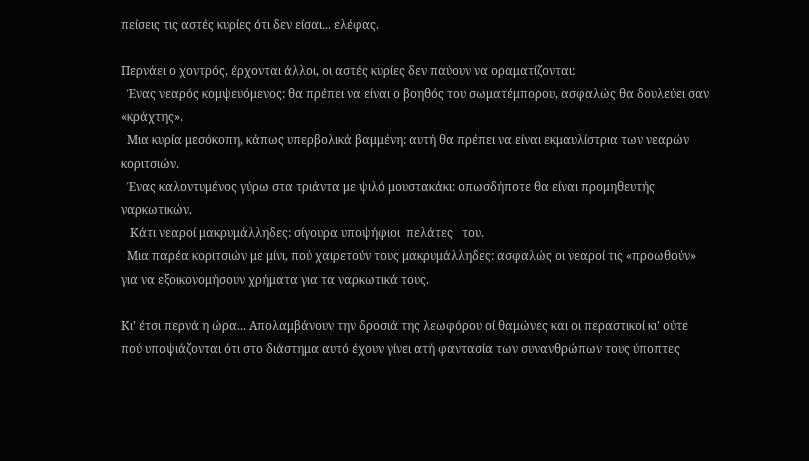πείσεις τις αστές κυρίες ότι δεν είσαι... ελέφας.

Περνάει ο χοντρός, έρχονται άλλοι, οι αστές κυρίες δεν παύουν να οραματίζονται:
  Ένας νεαρός κομψευόμενος: θα πρέπει να είναι ο βοηθός του σωματέμπορου, ασφαλώς θα δουλεύει σαν «κράχτης».
  Μια κυρία μεσόκοπη, κάπως υπερβολικά βαμμένη: αυτή θα πρέπει να είναι εκμαυλίστρια των νεαρών κοριτσιών.
  Ένας καλοντυμένος γύρω στα τριάντα με ψιλό μουστακάκι: οπωσδήποτε θα είναι προμηθευτής ναρκωτικών.
   Κάτι νεαροί μακρυμάλληδες: σίγουρα υποψήφιοι  πελάτες   του.
  Μια παρέα κοριτσιών με μίνι, πού χαιρετούν τους μακρυμάλληδες: ασφαλώς οι νεαροί τις «προωθούν» για να εξοικονομήσουν χρήματα για τα ναρκωτικά τους.

Κι’ έτσι περνά η ώρα... Απολαμβάνουν την δροσιά της λεωφόρου οί θαμώνες και οι περαστικοί κι' ούτε πού υποψιάζονται ότι στο διάστημα αυτό έχουν γίνει ατή φαντασία των συνανθρώπων τους ύποπτες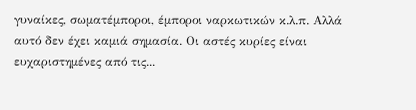γυναίκες, σωματέμποροι, έμποροι ναρκωτικών κ.λ.π. Αλλά αυτό δεν έχει καμιά σημασία. Οι αστές κυρίες είναι ευχαριστημένες από τις...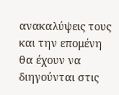ανακαλύψεις τους και την επομένη θα έχουν να διηγούνται στις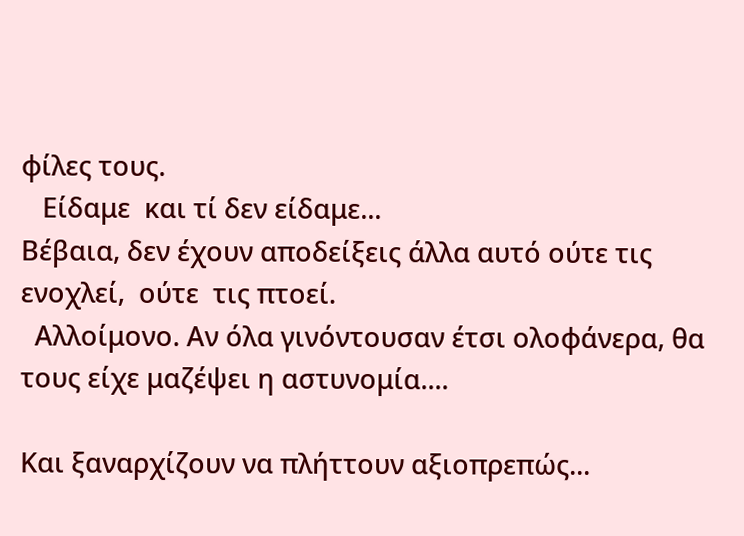φίλες τους.
   Είδαμε  και τί δεν είδαμε...
Βέβαια, δεν έχουν αποδείξεις άλλα αυτό ούτε τις ενοχλεί,  ούτε  τις πτοεί.
  Αλλοίμονο. Αν όλα γινόντουσαν έτσι ολοφάνερα, θα τους είχε μαζέψει η αστυνομία....

Και ξαναρχίζουν να πλήττουν αξιοπρεπώς...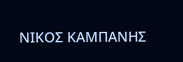ΝΙΚΟΣ ΚΑΜΠΑΝΗΣ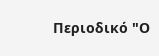Περιοδικό "Ο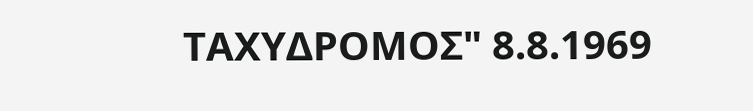ΤΑΧΥΔΡΟΜΟΣ" 8.8.1969